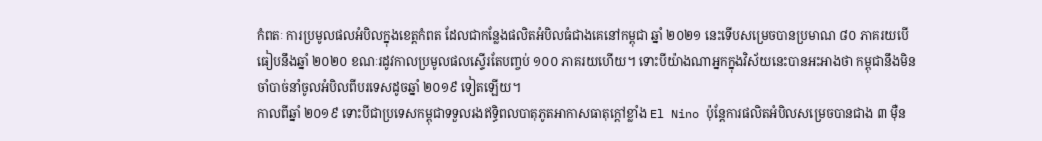កំពតៈ ការប្រមូលផលអំបិលក្នុងខេត្តកំពត ដែលជាកន្លែងផលិតអំបិលធំជាងគេនៅកម្ពុជា ឆ្នាំ ២០២១ នេះទើបសម្រេចបានប្រមាណ ៨០ ភាគរយបើធៀបនឹងឆ្នាំ ២០២០ ខណៈរដូវកាលប្រមូលផលស្ទើរតែបញ្ចប់ ១០០ ភាគរយហើយ។ ទោះបីយ៉ាងណាអ្នកក្នុងវិស័យនេះបានអះអាងថា កម្ពុជានឹងមិនចាំបាច់នាំចូលអំបិលពីបរទេសដូចឆ្នាំ ២០១៩ ទៀតឡើយ។
កាលពីឆ្នាំ ២០១៩ ទោះបីជាប្រទេសកម្ពុជាទទួលរងឥទ្ធិពលបាតុភូតអាកាសធាតុក្តៅខ្លាំង El Nino ប៉ុន្តែការផលិតអំបិលសម្រេចបានជាង ៣ ម៉ឺន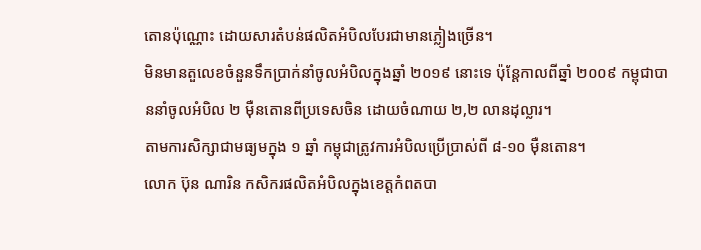តោនប៉ុណ្ណោះ ដោយសារតំបន់ផលិតអំបិលបែរជាមានភ្លៀងច្រើន។
មិនមានតួលេខចំនួនទឹកប្រាក់នាំចូលអំបិលក្នុងឆ្នាំ ២០១៩ នោះទេ ប៉ុន្តែកាលពីឆ្នាំ ២០០៩ កម្ពុជាបាននាំចូលអំបិល ២ ម៉ឺនតោនពីប្រទេសចិន ដោយចំណាយ ២,២ លានដុល្លារ។
តាមការសិក្សាជាមធ្យមក្នុង ១ ឆ្នាំ កម្ពុជាត្រូវការអំបិលប្រើប្រាស់ពី ៨-១០ ម៉ឺនតោន។
លោក ប៊ុន ណារិន កសិករផលិតអំបិលក្នុងខេត្តកំពតបា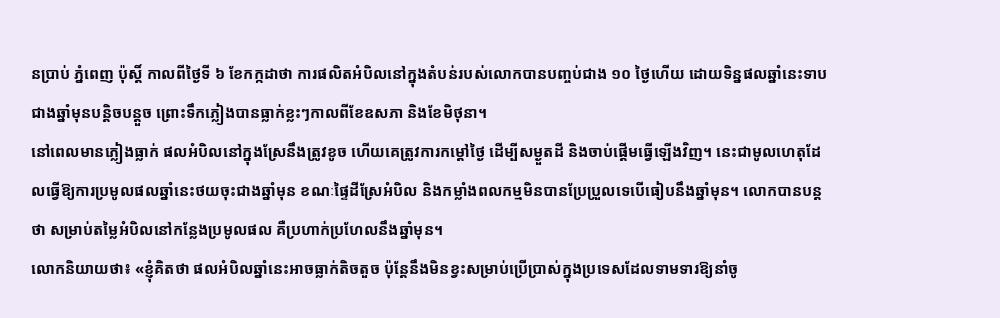នប្រាប់ ភ្នំពេញ ប៉ុស្តិ៍ កាលពីថ្ងៃទី ៦ ខែកក្កដាថា ការផលិតអំបិលនៅក្នុងតំបន់របស់លោកបានបញ្ចប់ជាង ១០ ថ្ងៃហើយ ដោយទិន្នផលឆ្នាំនេះទាបជាងឆ្នាំមុនបន្តិចបន្តួច ព្រោះទឹកភ្លៀងបានធ្លាក់ខ្លះៗកាលពីខែឧសភា និងខែមិថុនា។
នៅពេលមានភ្លៀងធ្លាក់ ផលអំបិលនៅក្នុងស្រែនឹងត្រូវខូច ហើយគេត្រូវការកម្តៅថ្ងៃ ដើម្បីសម្ងួតដី និងចាប់ផ្តើមធ្វើឡើងវិញ។ នេះជាមូលហេតុដែលធ្វើឱ្យការប្រមូលផលឆ្នាំនេះថយចុះជាងឆ្នាំមុន ខណៈផ្ទៃដីស្រែអំបិល និងកម្លាំងពលកម្មមិនបានប្រែប្រួលទេបើធៀបនឹងឆ្នាំមុន។ លោកបានបន្តថា សម្រាប់តម្លៃអំបិលនៅកន្លែងប្រមូលផល គឺប្រហាក់ប្រហែលនឹងឆ្នាំមុន។
លោកនិយាយថា៖ «ខ្ញុំគិតថា ផលអំបិលឆ្នាំនេះអាចធ្លាក់តិចតួច ប៉ុន្តែនឹងមិនខ្វះសម្រាប់ប្រើប្រាស់ក្នុងប្រទេសដែលទាមទារឱ្យនាំចូ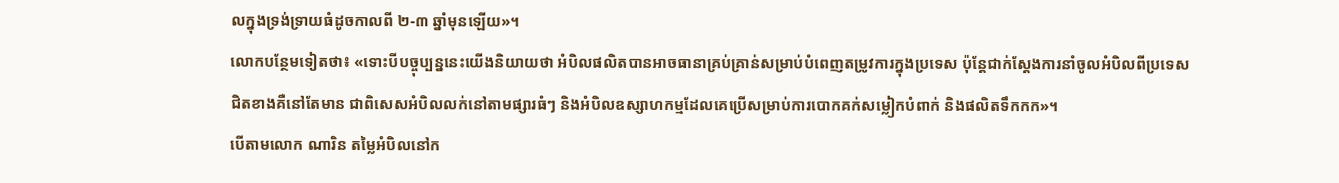លក្នុងទ្រង់ទ្រាយធំដូចកាលពី ២-៣ ឆ្នាំមុនឡើយ»។
លោកបន្ថែមទៀតថា៖ «ទោះបីបច្ចុប្បន្ននេះយើងនិយាយថា អំបិលផលិតបានអាចធានាគ្រប់គ្រាន់សម្រាប់បំពេញតម្រូវការក្នុងប្រទេស ប៉ុន្តែជាក់ស្តែងការនាំចូលអំបិលពីប្រទេសជិតខាងគឺនៅតែមាន ជាពិសេសអំបិលលក់នៅតាមផ្សារធំៗ និងអំបិលឧស្សាហកម្មដែលគេប្រើសម្រាប់ការបោកគក់សម្លៀកបំពាក់ និងផលិតទឹកកក»។
បើតាមលោក ណារិន តម្លៃអំបិលនៅក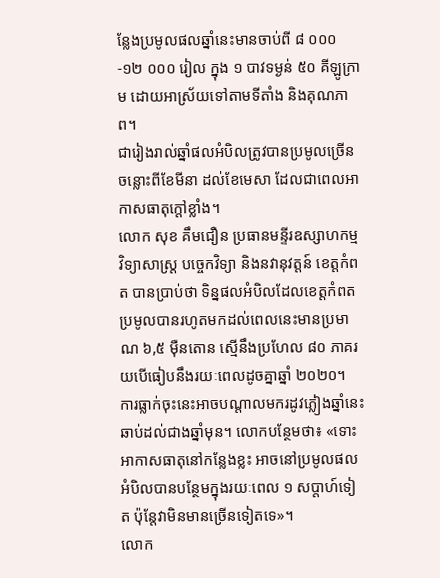ន្លែងប្រមូលផលឆ្នាំនេះមានចាប់ពី ៨ ០០០-១២ ០០០ រៀល ក្នុង ១ បាវទម្ងន់ ៥០ គីឡូក្រាម ដោយអាស្រ័យទៅតាមទីតាំង និងគុណភាព។
ជារៀងរាល់ឆ្នាំផលអំបិលត្រូវបានប្រមូលច្រើន ចន្លោះពីខែមីនា ដល់ខែមេសា ដែលជាពេលអាកាសធាតុក្តៅខ្លាំង។
លោក សុខ គឹមជឿន ប្រធានមន្ទីរឧស្សាហកម្ម វិទ្យាសាស្ត្រ បច្ចេកវិទ្យា និងនវានុវត្តន៍ ខេត្តកំពត បានប្រាប់ថា ទិន្នផលអំបិលដែលខេត្តកំពតប្រមូលបានរហូតមកដល់ពេលនេះមានប្រមាណ ៦,៥ ម៉ឺនតោន ស្មើនឹងប្រហែល ៨០ ភាគរយបើធៀបនឹងរយៈពេលដូចគ្នាឆ្នាំ ២០២០។
ការធ្លាក់ចុះនេះអាចបណ្តាលមករដូវភ្លៀងឆ្នាំនេះឆាប់ដល់ជាងឆ្នាំមុន។ លោកបន្ថែមថា៖ «ទោះអាកាសធាតុនៅកន្លែងខ្លះ អាចនៅប្រមូលផលអំបិលបានបន្ថែមក្នុងរយៈពេល ១ សប្តាហ៍ទៀត ប៉ុន្តែវាមិនមានច្រើនទៀតទេ»។
លោក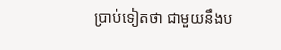ប្រាប់ទៀតថា ជាមួយនឹងប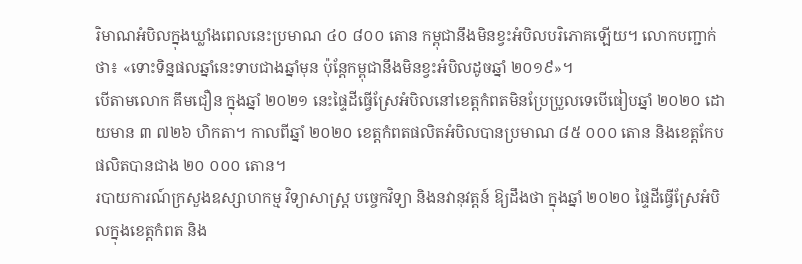រិមាណអំបិលក្នុងឃ្លាំងពេលនេះប្រមាណ ៤០ ៨០០ តោន កម្ពុជានឹងមិនខ្វះអំបិលបរិភោគឡើយ។ លោកបញ្ជាក់ថា៖ «ទោះទិន្នផលឆ្នាំនេះទាបជាងឆ្នាំមុន ប៉ុន្តែកម្ពុជានឹងមិនខ្វះអំបិលដូចឆ្នាំ ២០១៩»។
បើតាមលោក គឹមជឿន ក្នុងឆ្នាំ ២០២១ នេះផ្ទៃដីធ្វើស្រែអំបិលនៅខេត្តកំពតមិនប្រែប្រួលទេបើធៀបឆ្នាំ ២០២០ ដោយមាន ៣ ៧២៦ ហិកតា។ កាលពីឆ្នាំ ២០២០ ខេត្តកំពតផលិតអំបិលបានប្រមាណ ៨៥ ០០០ តោន និងខេត្តកែបផលិតបានជាង ២០ ០០០ តោន។
របាយការណ៍ក្រសួងឧស្សាហកម្ម វិទ្យាសាស្ត្រ បច្ចេកវិទ្យា និងនវានុវត្តន៍ ឱ្យដឹងថា ក្នុងឆ្នាំ ២០២០ ផ្ទៃដីធ្វើស្រែអំបិលក្នុងខេត្តកំពត និង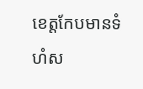ខេត្តកែបមានទំហំស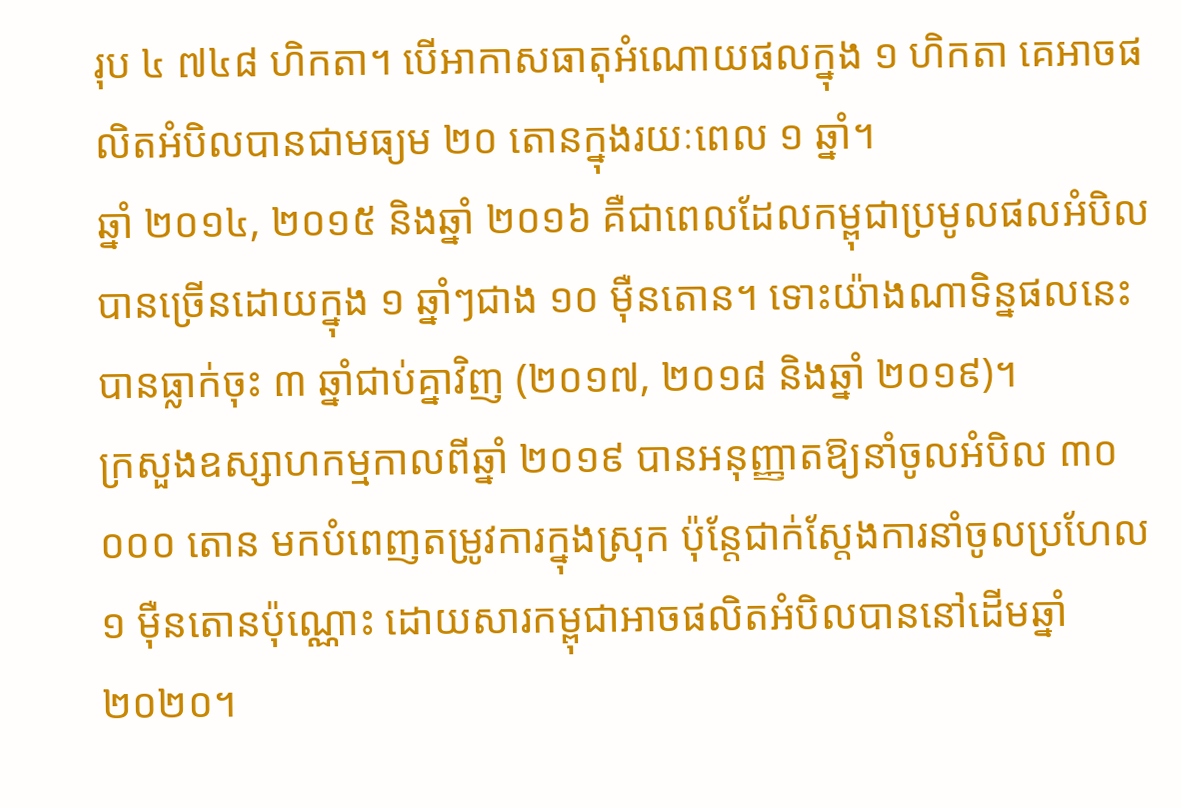រុប ៤ ៧៤៨ ហិកតា។ បើអាកាសធាតុអំណោយផលក្នុង ១ ហិកតា គេអាចផលិតអំបិលបានជាមធ្យម ២០ តោនក្នុងរយៈពេល ១ ឆ្នាំ។
ឆ្នាំ ២០១៤, ២០១៥ និងឆ្នាំ ២០១៦ គឺជាពេលដែលកម្ពុជាប្រមូលផលអំបិលបានច្រើនដោយក្នុង ១ ឆ្នាំៗជាង ១០ ម៉ឺនតោន។ ទោះយ៉ាងណាទិន្នផលនេះបានធ្លាក់ចុះ ៣ ឆ្នាំជាប់គ្នាវិញ (២០១៧, ២០១៨ និងឆ្នាំ ២០១៩)។
ក្រសួងឧស្សាហកម្មកាលពីឆ្នាំ ២០១៩ បានអនុញ្ញាតឱ្យនាំចូលអំបិល ៣០ ០០០ តោន មកបំពេញតម្រូវការក្នុងស្រុក ប៉ុន្តែជាក់ស្តែងការនាំចូលប្រហែល ១ ម៉ឺនតោនប៉ុណ្ណោះ ដោយសារកម្ពុជាអាចផលិតអំបិលបាននៅដើមឆ្នាំ ២០២០។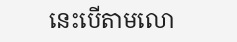នេះបើតាមលោ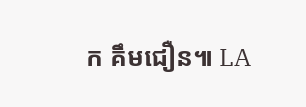ក គឹមជឿន៕ LA